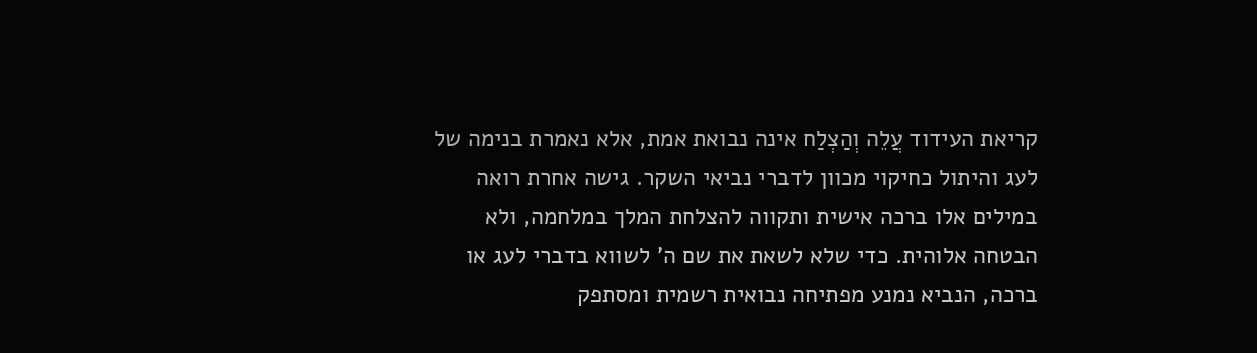קריאת העידוד עֲלֵה וְהַצְלַח אינה נבואת אמת, אלא נאמרת בנימה של לעג והיתול כחיקוי מכוון לדברי נביאי השקר. גישה אחרת רואה במילים אלו ברכה אישית ותקווה להצלחת המלך במלחמה, ולא הבטחה אלוהית. כדי שלא לשאת את שם ה' לשווא בדברי לעג או ברכה, הנביא נמנע מפתיחה נבואית רשמית ומסתפק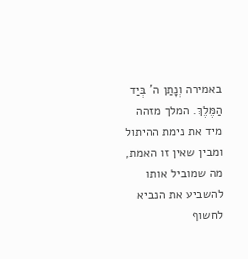באמירה וְנָתַן ה' בְּיַד הַמֶּלֶךְ. המלך מזהה מיד את נימת ההיתול ומבין שאין זו האמת, מה שמוביל אותו להשביע את הנביא לחשוף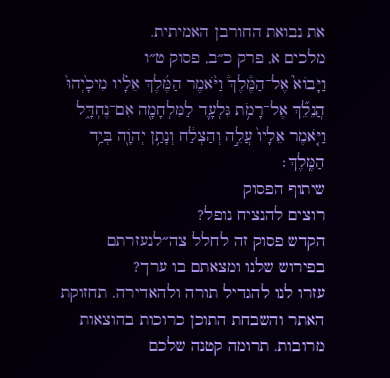את נבואת החורבן האמיתית.
מלכים א, פרק כ״ב, פסוק ט״ו
וַיָּבוֹא֮ אֶל־הַמֶּ֒לֶךְ֒ וַיֹּ֨אמֶר הַמֶּ֜לֶךְ אֵלָ֗יו מִיכָ֙יְהוּ֙ הֲנֵלֵ֞ךְ אֶל־רָמֹ֥ת גִּלְעָ֛ד לַמִּלְחָמָ֖ה אִם־נֶחְדָּ֑ל וַיֹּ֤אמֶר אֵלָיו֙ עֲלֵ֣ה וְהַצְלַ֔ח וְנָתַ֥ן יְהֹוָ֖ה בְּיַ֥ד הַמֶּֽלֶךְ׃
שיתוף הפסוק
רוצים להנציח נופל?
הקדש פסוק זה לחלל צה״לנעזרתם בפירוש שלנו ומצאתם בו ערך?
עזרו לנו להגדיל תורה ולהאדירה. תחזוקת האתר והשבחת התוכן כרוכות בהוצאות מרובות. תרומה קטנה שלכם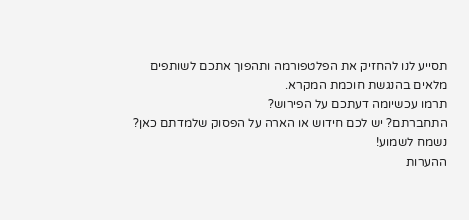תסייע לנו להחזיק את הפלטפורמה ותהפוך אתכם לשותפים מלאים בהנגשת חוכמת המקרא.
תרמו עכשיומה דעתכם על הפירוש?
התחברתם? יש לכם חידוש או הארה על הפסוק שלמדתם כאן? נשמח לשמוע!
ההערות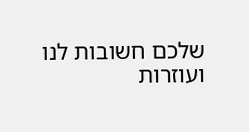שלכם חשובות לנו ועוזרות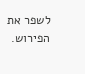לשפר את הפירוש.